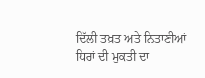ਦਿੱਲੀ ਤਖ਼ਤ ਅਤੇ ਨਿਤਾਣੀਆਂ ਧਿਰਾਂ ਦੀ ਮੁਕਤੀ ਦਾ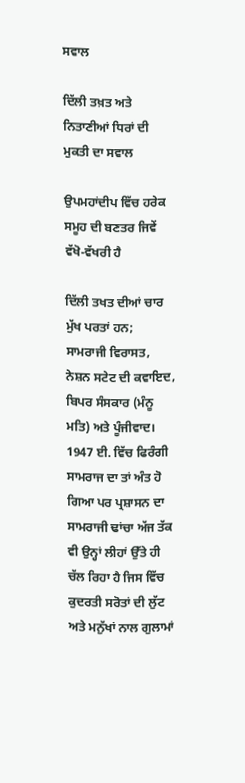ਸਵਾਲ

ਦਿੱਲੀ ਤਖ਼ਤ ਅਤੇ ਨਿਤਾਣੀਆਂ ਧਿਰਾਂ ਦੀ ਮੁਕਤੀ ਦਾ ਸਵਾਲ

ਉਪਮਹਾਂਦੀਪ ਵਿੱਚ ਹਰੇਕ ਸਮੂਹ ਦੀ ਬਣਤਰ ਜਿਵੇਂ ਵੱਖੋ-ਵੱਖਰੀ ਹੈ

ਦਿੱਲੀ ਤਖਤ ਦੀਆਂ ਚਾਰ ਮੁੱਖ ਪਰਤਾਂ ਹਨ; ਸਾਮਰਾਜੀ ਵਿਰਾਸਤ, ਨੇਸ਼ਨ ਸਟੇਟ ਦੀ ਕਵਾਇਦ, ਬਿਪਰ ਸੰਸਕਾਰ (ਮੰਨੂ ਮਤਿ) ਅਤੇ ਪੂੰਜੀਵਾਦ। 1947 ਈ. ਵਿੱਚ ਫਿਰੰਗੀ ਸਾਮਰਾਜ ਦਾ ਤਾਂ ਅੰਤ ਹੋ ਗਿਆ ਪਰ ਪ੍ਰਸ਼ਾਸਨ ਦਾ ਸਾਮਰਾਜੀ ਢਾਂਚਾ ਅੱਜ ਤੱਕ ਵੀ ਉਨ੍ਹਾਂ ਲੀਹਾਂ ਉੱਤੇ ਹੀ ਚੱਲ ਰਿਹਾ ਹੈ ਜਿਸ ਵਿੱਚ ਕੁਦਰਤੀ ਸਰੋਤਾਂ ਦੀ ਲੁੱਟ ਅਤੇ ਮਨੁੱਖਾਂ ਨਾਲ ਗੁਲਾਮਾਂ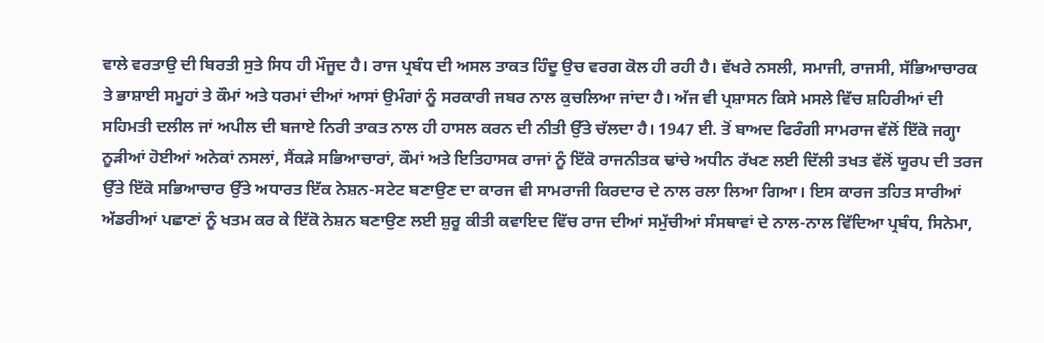ਵਾਲੇ ਵਰਤਾਉ ਦੀ ਬਿਰਤੀ ਸੁਤੇ ਸਿਧ ਹੀ ਮੌਜੂਦ ਹੈ। ਰਾਜ ਪ੍ਰਬੰਧ ਦੀ ਅਸਲ ਤਾਕਤ ਹਿੰਦੂ ਉਚ ਵਰਗ ਕੋਲ ਹੀ ਰਹੀ ਹੈ। ਵੱਖਰੇ ਨਸਲੀ, ਸਮਾਜੀ, ਰਾਜਸੀ, ਸੱਭਿਆਚਾਰਕ ਤੇ ਭਾਸ਼ਾਈ ਸਮੂਹਾਂ ਤੇ ਕੌਮਾਂ ਅਤੇ ਧਰਮਾਂ ਦੀਆਂ ਆਸਾਂ ਉਮੰਗਾਂ ਨੂੰ ਸਰਕਾਰੀ ਜਬਰ ਨਾਲ ਕੁਚਲਿਆ ਜਾਂਦਾ ਹੈ। ਅੱਜ ਵੀ ਪ੍ਰਸ਼ਾਸਨ ਕਿਸੇ ਮਸਲੇ ਵਿੱਚ ਸ਼ਹਿਰੀਆਂ ਦੀ ਸਹਿਮਤੀ ਦਲੀਲ ਜਾਂ ਅਪੀਲ ਦੀ ਬਜਾਏ ਨਿਰੀ ਤਾਕਤ ਨਾਲ ਹੀ ਹਾਸਲ ਕਰਨ ਦੀ ਨੀਤੀ ਉੱਤੇ ਚੱਲਦਾ ਹੈ। 1947 ਈ. ਤੋਂ ਬਾਅਦ ਫਿਰੰਗੀ ਸਾਮਰਾਜ ਵੱਲੋਂ ਇੱਕੋ ਜਗ੍ਹਾ ਨੂੜੀਆਂ ਹੋਈਆਂ ਅਨੇਕਾਂ ਨਸਲਾਂ, ਸੈਂਕੜੇ ਸਭਿਆਚਾਰਾਂ, ਕੌਮਾਂ ਅਤੇ ਇਤਿਹਾਸਕ ਰਾਜਾਂ ਨੂੰ ਇੱਕੋ ਰਾਜਨੀਤਕ ਢਾਂਚੇ ਅਧੀਨ ਰੱਖਣ ਲਈ ਦਿੱਲੀ ਤਖਤ ਵੱਲੋਂ ਯੂਰਪ ਦੀ ਤਰਜ ਉੱਤੇ ਇੱਕੋ ਸਭਿਆਚਾਰ ਉੱਤੇ ਅਧਾਰਤ ਇੱਕ ਨੇਸ਼ਨ-ਸਟੇਟ ਬਣਾਉਣ ਦਾ ਕਾਰਜ ਵੀ ਸਾਮਰਾਜੀ ਕਿਰਦਾਰ ਦੇ ਨਾਲ ਰਲਾ ਲਿਆ ਗਿਆ। ਇਸ ਕਾਰਜ ਤਹਿਤ ਸਾਰੀਆਂ ਅੱਡਰੀਆਂ ਪਛਾਣਾਂ ਨੂੰ ਖਤਮ ਕਰ ਕੇ ਇੱਕੋ ਨੇਸ਼ਨ ਬਣਾਉਣ ਲਈ ਸ਼ੁਰੂ ਕੀਤੀ ਕਵਾਇਦ ਵਿੱਚ ਰਾਜ ਦੀਆਂ ਸਮੁੱਚੀਆਂ ਸੰਸਥਾਵਾਂ ਦੇ ਨਾਲ-ਨਾਲ ਵਿੱਦਿਆ ਪ੍ਰਬੰਧ, ਸਿਨੇਮਾ,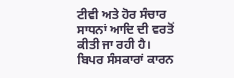ਟੀਵੀ ਅਤੇ ਹੋਰ ਸੰਚਾਰ ਸਾਧਨਾਂ ਆਦਿ ਦੀ ਵਰਤੋਂ ਕੀਤੀ ਜਾ ਰਹੀ ਹੈ। ਬਿਪਰ ਸੰਸਕਾਰਾਂ ਕਾਰਨ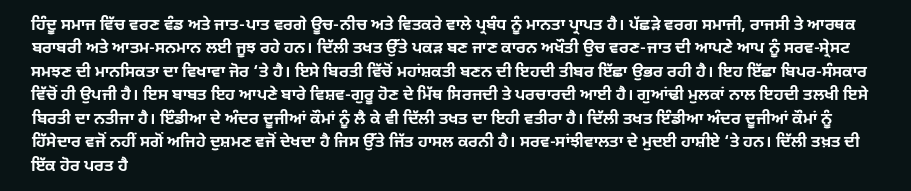ਹਿੰਦੂ ਸਮਾਜ ਵਿੱਚ ਵਰਣ ਵੰਡ ਅਤੇ ਜਾਤ-ਪਾਤ ਵਰਗੇ ਊਚ-ਨੀਚ ਅਤੇ ਵਿਤਕਰੇ ਵਾਲੇ ਪ੍ਰਬੰਧ ਨੂੰ ਮਾਨਤਾ ਪ੍ਰਾਪਤ ਹੈ। ਪੱਛੜੇ ਵਰਗ ਸਮਾਜੀ, ਰਾਜਸੀ ਤੇ ਆਰਥਕ ਬਰਾਬਰੀ ਅਤੇ ਆਤਮ-ਸਨਮਾਨ ਲਈ ਜੂਝ ਰਹੇ ਹਨ। ਦਿੱਲੀ ਤਖਤ ਉੱਤੇ ਪਕੜ ਬਣ ਜਾਣ ਕਾਰਨ ਅਖੌਤੀ ਉਚ ਵਰਣ-ਜਾਤ ਦੀ ਆਪਣੇ ਆਪ ਨੂੰ ਸਰਵ-ਸ੍ਰੇਸਟ ਸਮਝਣ ਦੀ ਮਾਨਸਿਕਤਾ ਦਾ ਵਿਖਾਵਾ ਜੋਰ ‘ਤੇ ਹੈ। ਇਸੇ ਬਿਰਤੀ ਵਿੱਚੋਂ ਮਹਾਂਸ਼ਕਤੀ ਬਣਨ ਦੀ ਇਹਦੀ ਤੀਬਰ ਇੱਛਾ ਉਭਰ ਰਹੀ ਹੈ। ਇਹ ਇੱਛਾ ਬਿਪਰ-ਸੰਸਕਾਰ ਵਿੱਚੋਂ ਹੀ ਉਪਜੀ ਹੈ। ਇਸ ਬਾਬਤ ਇਹ ਆਪਣੇ ਬਾਰੇ ਵਿਸ਼ਵ-ਗੁਰੂ ਹੋਣ ਦੇ ਮਿੱਥ ਸਿਰਜਦੀ ਤੇ ਪਰਚਾਰਦੀ ਆਈ ਹੈ। ਗੁਆਂਢੀ ਮੁਲਕਾਂ ਨਾਲ ਇਹਦੀ ਤਲਖੀ ਇਸੇ ਬਿਰਤੀ ਦਾ ਨਤੀਜਾ ਹੈ। ਇੰਡੀਆ ਦੇ ਅੰਦਰ ਦੂਜੀਆਂ ਕੌਮਾਂ ਨੂੰ ਲੈ ਕੇ ਵੀ ਦਿੱਲੀ ਤਖਤ ਦਾ ਇਹੀ ਵਤੀਰਾ ਹੈ। ਦਿੱਲੀ ਤਖਤ ਇੰਡੀਆ ਅੰਦਰ ਦੂਜੀਆਂ ਕੌਮਾਂ ਨੂੰ ਹਿੱਸੇਦਾਰ ਵਜੋਂ ਨਹੀਂ ਸਗੋਂ ਅਜਿਹੇ ਦੁਸ਼ਮਣ ਵਜੋਂ ਦੇਖਦਾ ਹੈ ਜਿਸ ਉੱਤੇ ਜਿੱਤ ਹਾਸਲ ਕਰਨੀ ਹੈ। ਸਰਵ-ਸਾਂਝੀਵਾਲਤਾ ਦੇ ਮੁਦਈ ਹਾਸ਼ੀਏ ‘ਤੇ ਹਨ। ਦਿੱਲੀ ਤਖ਼ਤ ਦੀ ਇੱਕ ਹੋਰ ਪਰਤ ਹੈ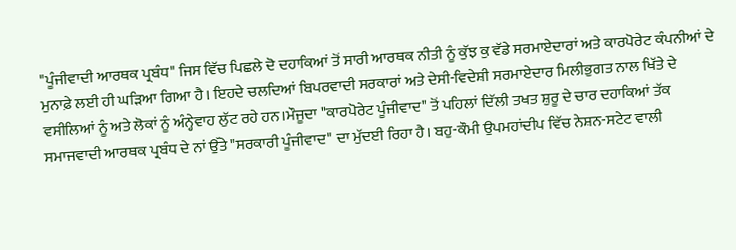"ਪੂੰਜੀਵਾਦੀ ਆਰਥਕ ਪ੍ਰਬੰਧ" ਜਿਸ ਵਿੱਚ ਪਿਛਲੇ ਦੋ ਦਹਾਕਿਆਂ ਤੋਂ ਸਾਰੀ ਆਰਥਕ ਨੀਤੀ ਨੂੰ ਕੁੱਝ ਕੁ ਵੱਡੇ ਸਰਮਾਏਦਾਰਾਂ ਅਤੇ ਕਾਰਪੋਰੇਟ ਕੰਪਨੀਆਂ ਦੇ ਮੁਨਾਫ਼ੇ ਲਈ ਹੀ ਘੜਿਆ ਗਿਆ ਹੈ। ਇਹਦੇ ਚਲਦਿਆਂ ਬਿਪਰਵਾਦੀ ਸਰਕਾਰਾਂ ਅਤੇ ਦੇਸੀ-ਵਿਦੇਸ਼ੀ ਸਰਮਾਏਦਾਰ ਮਿਲੀਭੁਗਤ ਨਾਲ ਖਿੱਤੇ ਦੇ ਵਸੀਲਿਆਂ ਨੂੰ ਅਤੇ ਲੋਕਾਂ ਨੂੰ ਅੰਨ੍ਹੇਵਾਹ ਲੁੱਟ ਰਹੇ ਹਨ।ਮੌਜੂਦਾ "ਕਾਰਪੋਰੇਟ ਪੂੰਜੀਵਾਦ" ਤੋਂ ਪਹਿਲਾਂ ਦਿੱਲੀ ਤਖਤ ਸ਼ੁਰੂ ਦੇ ਚਾਰ ਦਹਾਕਿਆਂ ਤੱਕ ਸਮਾਜਵਾਦੀ ਆਰਥਕ ਪ੍ਰਬੰਧ ਦੇ ਨਾਂ ਉੱਤੇ "ਸਰਕਾਰੀ ਪੂੰਜੀਵਾਦ" ਦਾ ਮੁੱਦਈ ਰਿਹਾ ਹੈ। ਬਹੁ-ਕੌਮੀ ਉਪਮਹਾਂਦੀਪ ਵਿੱਚ ਨੇਸ਼ਨ-ਸਟੇਟ ਵਾਲੀ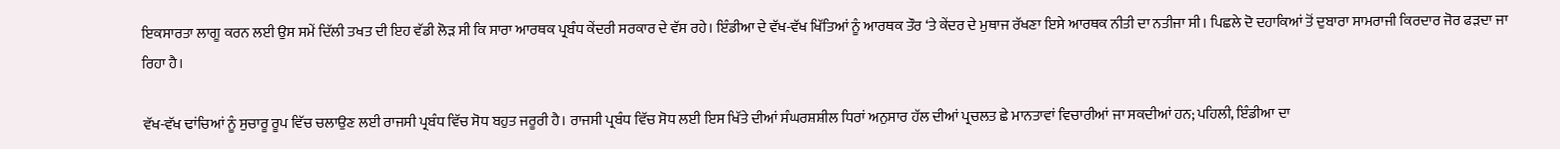ਇਕਸਾਰਤਾ ਲਾਗੂ ਕਰਨ ਲਈ ਉਸ ਸਮੇਂ ਦਿੱਲੀ ਤਖਤ ਦੀ ਇਹ ਵੱਡੀ ਲੋੜ ਸੀ ਕਿ ਸਾਰਾ ਆਰਥਕ ਪ੍ਰਬੰਧ ਕੇਂਦਰੀ ਸਰਕਾਰ ਦੇ ਵੱਸ ਰਹੇ। ਇੰਡੀਆ ਦੇ ਵੱਖ-ਵੱਖ ਖਿੱਤਿਆਂ ਨੂੰ ਆਰਥਕ ਤੌਰ ‘ਤੇ ਕੇਂਦਰ ਦੇ ਮੁਥਾਜ ਰੱਖਣਾ ਇਸੇ ਆਰਥਕ ਨੀਤੀ ਦਾ ਨਤੀਜਾ ਸੀ। ਪਿਛਲੇ ਦੋ ਦਹਾਕਿਆਂ ਤੋਂ ਦੁਬਾਰਾ ਸਾਮਰਾਜੀ ਕਿਰਦਾਰ ਜੋਰ ਫੜਦਾ ਜਾ ਰਿਹਾ ਹੈ।

ਵੱਖ-ਵੱਖ ਢਾਂਚਿਆਂ ਨੂੰ ਸੁਚਾਰੂ ਰੂਪ ਵਿੱਚ ਚਲਾਉਣ ਲਈ ਰਾਜਸੀ ਪ੍ਰਬੰਧ ਵਿੱਚ ਸੋਧ ਬਹੁਤ ਜਰੂਰੀ ਹੈ। ਰਾਜਸੀ ਪ੍ਰਬੰਧ ਵਿੱਚ ਸੋਧ ਲਈ ਇਸ ਖਿੱਤੇ ਦੀਆਂ ਸੰਘਰਸ਼ਸ਼ੀਲ ਧਿਰਾਂ ਅਨੁਸਾਰ ਹੱਲ ਦੀਆਂ ਪ੍ਰਚਲਤ ਛੇ ਮਾਨਤਾਵਾਂ ਵਿਚਾਰੀਆਂ ਜਾ ਸਕਦੀਆਂ ਹਨ; ਪਹਿਲੀ, ਇੰਡੀਆ ਦਾ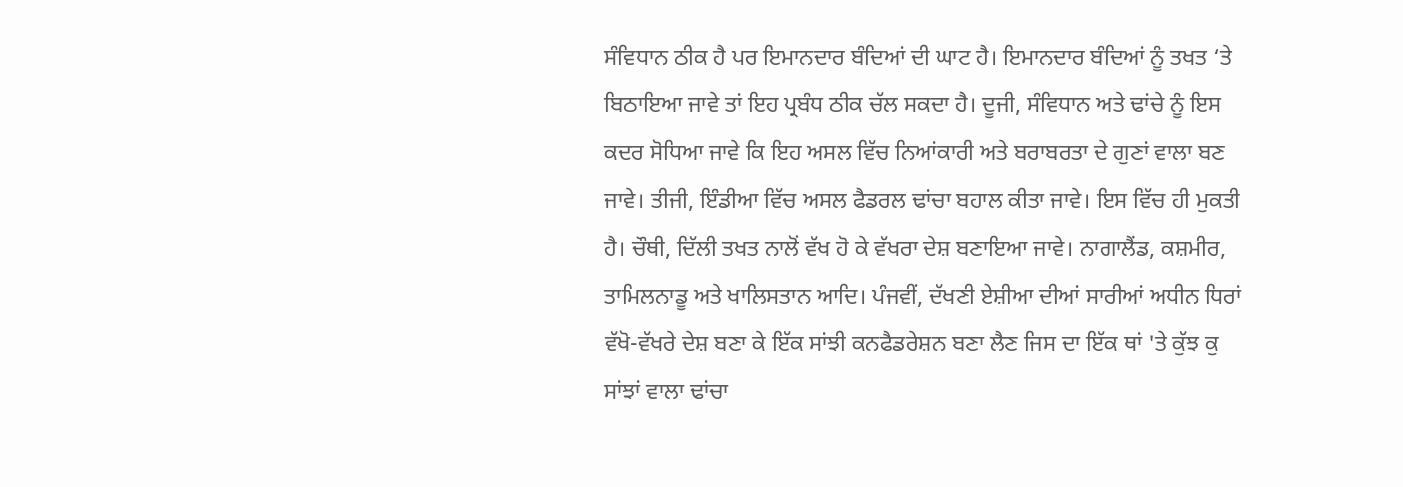ਸੰਵਿਧਾਨ ਠੀਕ ਹੈ ਪਰ ਇਮਾਨਦਾਰ ਬੰਦਿਆਂ ਦੀ ਘਾਟ ਹੈ। ਇਮਾਨਦਾਰ ਬੰਦਿਆਂ ਨੂੰ ਤਖਤ ‘ਤੇ ਬਿਠਾਇਆ ਜਾਵੇ ਤਾਂ ਇਹ ਪ੍ਰਬੰਧ ਠੀਕ ਚੱਲ ਸਕਦਾ ਹੈ। ਦੂਜੀ, ਸੰਵਿਧਾਨ ਅਤੇ ਢਾਂਚੇ ਨੂੰ ਇਸ ਕਦਰ ਸੋਧਿਆ ਜਾਵੇ ਕਿ ਇਹ ਅਸਲ ਵਿੱਚ ਨਿਆਂਕਾਰੀ ਅਤੇ ਬਰਾਬਰਤਾ ਦੇ ਗੁਣਾਂ ਵਾਲਾ ਬਣ ਜਾਵੇ। ਤੀਜੀ, ਇੰਡੀਆ ਵਿੱਚ ਅਸਲ ਫੈਡਰਲ ਢਾਂਚਾ ਬਹਾਲ ਕੀਤਾ ਜਾਵੇ। ਇਸ ਵਿੱਚ ਹੀ ਮੁਕਤੀ ਹੈ। ਚੌਥੀ, ਦਿੱਲੀ ਤਖਤ ਨਾਲੋਂ ਵੱਖ ਹੋ ਕੇ ਵੱਖਰਾ ਦੇਸ਼ ਬਣਾਇਆ ਜਾਵੇ। ਨਾਗਾਲੈਂਡ, ਕਸ਼ਮੀਰ, ਤਾਮਿਲਨਾਡੂ ਅਤੇ ਖਾਲਿਸਤਾਨ ਆਦਿ। ਪੰਜਵੀਂ, ਦੱਖਣੀ ਏਸ਼ੀਆ ਦੀਆਂ ਸਾਰੀਆਂ ਅਧੀਨ ਧਿਰਾਂ ਵੱਖੋ-ਵੱਖਰੇ ਦੇਸ਼ ਬਣਾ ਕੇ ਇੱਕ ਸਾਂਝੀ ਕਨਫੈਡਰੇਸ਼ਨ ਬਣਾ ਲੈਣ ਜਿਸ ਦਾ ਇੱਕ ਥਾਂ 'ਤੇ ਕੁੱਝ ਕੁ ਸਾਂਝਾਂ ਵਾਲਾ ਢਾਂਚਾ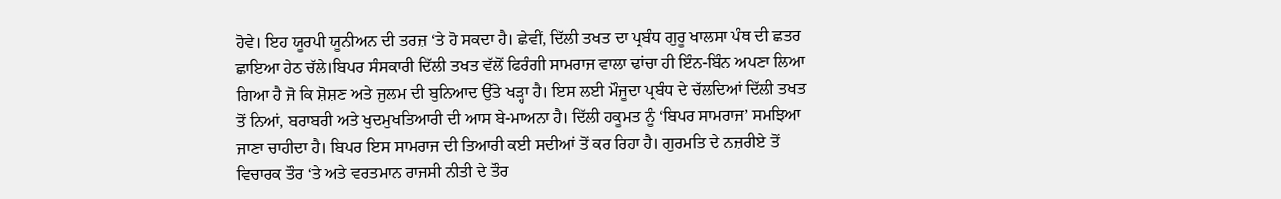ਹੋਵੇ। ਇਹ ਯੂਰਪੀ ਯੂਨੀਅਨ ਦੀ ਤਰਜ਼ ‘ਤੇ ਹੋ ਸਕਦਾ ਹੈ। ਛੇਵੀਂ, ਦਿੱਲੀ ਤਖਤ ਦਾ ਪ੍ਰਬੰਧ ਗੁਰੂ ਖਾਲਸਾ ਪੰਥ ਦੀ ਛਤਰ ਛਾਇਆ ਹੇਠ ਚੱਲੇ।ਬਿਪਰ ਸੰਸਕਾਰੀ ਦਿੱਲੀ ਤਖਤ ਵੱਲੋਂ ਫਿਰੰਗੀ ਸਾਮਰਾਜ ਵਾਲਾ ਢਾਂਚਾ ਹੀ ਇੰਨ-ਬਿੰਨ ਅਪਣਾ ਲਿਆ ਗਿਆ ਹੈ ਜੋ ਕਿ ਸ਼ੋਸ਼ਣ ਅਤੇ ਜੁਲਮ ਦੀ ਬੁਨਿਆਦ ਉੱਤੇ ਖੜ੍ਹਾ ਹੈ। ਇਸ ਲਈ ਮੌਜੂਦਾ ਪ੍ਰਬੰਧ ਦੇ ਚੱਲਦਿਆਂ ਦਿੱਲੀ ਤਖਤ ਤੋਂ ਨਿਆਂ, ਬਰਾਬਰੀ ਅਤੇ ਖੁਦਮੁਖਤਿਆਰੀ ਦੀ ਆਸ ਬੇ-ਮਾਅਨਾ ਹੈ। ਦਿੱਲੀ ਹਕੂਮਤ ਨੂੰ ‘ਬਿਪਰ ਸਾਮਰਾਜ’ ਸਮਝਿਆ ਜਾਣਾ ਚਾਹੀਦਾ ਹੈ। ਬਿਪਰ ਇਸ ਸਾਮਰਾਜ ਦੀ ਤਿਆਰੀ ਕਈ ਸਦੀਆਂ ਤੋਂ ਕਰ ਰਿਹਾ ਹੈ। ਗੁਰਮਤਿ ਦੇ ਨਜ਼ਰੀਏ ਤੋਂ ਵਿਚਾਰਕ ਤੌਰ ‘ਤੇ ਅਤੇ ਵਰਤਮਾਨ ਰਾਜਸੀ ਨੀਤੀ ਦੇ ਤੌਰ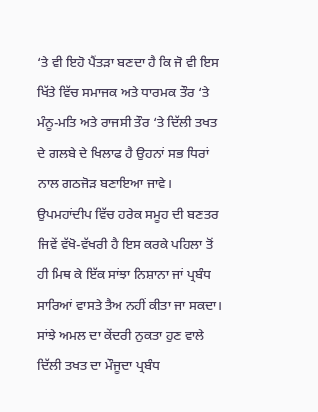‘ਤੇ ਵੀ ਇਹੋ ਪੈਂਤੜਾ ਬਣਦਾ ਹੈ ਕਿ ਜੋ ਵੀ ਇਸ ਖਿੱਤੇ ਵਿੱਚ ਸਮਾਜਕ ਅਤੇ ਧਾਰਮਕ ਤੌਰ ‘ਤੇ ਮੰਨੂ-ਮਤਿ ਅਤੇ ਰਾਜਸੀ ਤੌਰ ‘ਤੇ ਦਿੱਲੀ ਤਖਤ ਦੇ ਗਲਬੇ ਦੇ ਖਿਲਾਫ ਹੈ ਉਹਨਾਂ ਸਭ ਧਿਰਾਂ ਨਾਲ ਗਠਜੋੜ ਬਣਾਇਆ ਜਾਵੇ। ਉਪਮਹਾਂਦੀਪ ਵਿੱਚ ਹਰੇਕ ਸਮੂਹ ਦੀ ਬਣਤਰ ਜਿਵੇਂ ਵੱਖੋ-ਵੱਖਰੀ ਹੈ ਇਸ ਕਰਕੇ ਪਹਿਲਾ ਤੋਂ ਹੀ ਮਿਥ ਕੇ ਇੱਕ ਸਾਂਝਾ ਨਿਸ਼ਾਨਾ ਜਾਂ ਪ੍ਰਬੰਧ ਸਾਰਿਆਂ ਵਾਸਤੇ ਤੈਅ ਨਹੀਂ ਕੀਤਾ ਜਾ ਸਕਦਾ। ਸਾਂਝੇ ਅਮਲ ਦਾ ਕੇਂਦਰੀ ਨੁਕਤਾ ਹੁਣ ਵਾਲੇ ਦਿੱਲੀ ਤਖਤ ਦਾ ਮੌਜੂਦਾ ਪ੍ਰਬੰਧ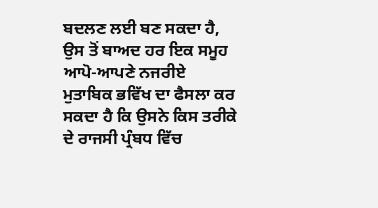ਬਦਲਣ ਲਈ ਬਣ ਸਕਦਾ ਹੈ, ਉਸ ਤੋਂ ਬਾਅਦ ਹਰ ਇਕ ਸਮੂਹ ਆਪੋ-ਆਪਣੇ ਨਜਰੀਏ ਮੁਤਾਬਿਕ ਭਵਿੱਖ ਦਾ ਫੈਸਲਾ ਕਰ ਸਕਦਾ ਹੈ ਕਿ ਉਸਨੇ ਕਿਸ ਤਰੀਕੇ ਦੇ ਰਾਜਸੀ ਪ੍ਰੰਬਧ ਵਿੱਚ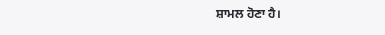ਸ਼ਾਮਲ ਹੋਣਾ ਹੈ।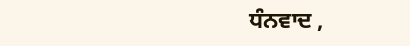ਧੰਨਵਾਦ ,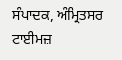ਸੰਪਾਦਕ, ਅੰਮ੍ਰਿਤਸਰ ਟਾਈਮਜ਼